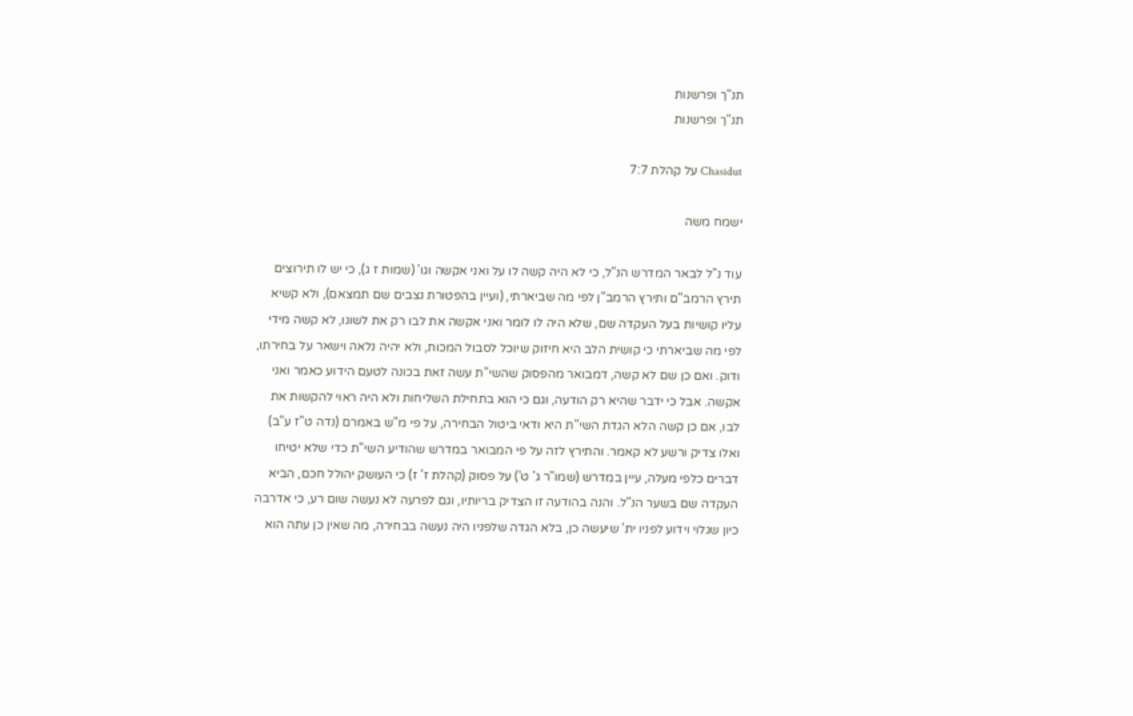תנ"ך ופרשנות
תנ"ך ופרשנות

Chasidut על קהלת 7:7

ישמח משה

עוד נ"ל לבאר המדרש הנ"ל, כי לא היה קשה לו על ואני אקשה וגו' (שמות ז ג), כי יש לו תירוצים תירץ הרמב"ם ותירץ הרמב"ן לפי מה שביארתי, (ועיין בהפטורת נצבים שם תמצאם), ולא קשיא עליו קושיות בעל העקדה שם, שלא היה לו לומר ואני אקשה את לבו רק את לשונו, לא קשה מידי לפי מה שביארתי כי קושית הלב היא חיזוק שיוכל לסבול המכות, ולא יהיה נלאה וישאר על בחירתו, ודוק. ואם כן שם לא קשה, דמבואר מהפסוק שהשי"ת עשה זאת בכונה לטעם הידוע כאמר ואני אקשה. אבל כי ידבר שהיא רק הודעה, וגם כי הוא בתחילת השליחות ולא היה ראוי להקשות את לבו, אם כן קשה הלא הגדת השי"ת היא ודאי ביטול הבחירה, על פי מ"ש באמרם (נדה ט"ז ע"ב) ואלו צדיק ורשע לא קאמר. והתירץ לזה על פי המבואר במדרש שהודיע השי"ת כדי שלא יטיחו דברים כלפי מעלה, עיין במדרש (שמו"ר ג' ט') על פסוק (קהלת ז' ז) כי העושק יהולל חכם, הביא העקדה שם בשער הנ"ל. והנה בהודעה זו הצדיק בריותיו, וגם לפרעה לא נעשה שום רע, כי אדרבה כיון שגלוי וידוע לפניו ית' שיעשה כן, בלא הגדה שלפניו היה נעשה בבחירה, מה שאין כן עתה הוא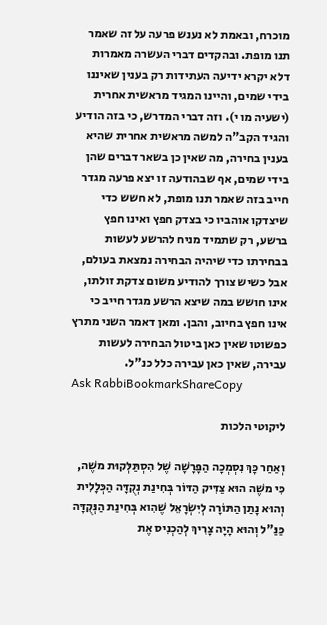מוכרח, ובאמת לא נענש פרעה על זה שאמר תנו מופת. ובהקדים דברי העשרה מאמרות דלא יקרא ידיעה העתידות רק בענין שאיננו בידי שמים, והיינו המגיד מראשית אחרית (ישעיה מו י). וזה דברי המדרש, כי בזה הודיע והגיד הקב"ה למשה מראשית אחרית שהיא בענין בחירה, מה שאין כן בשאר דברים שהן בידי שמים, אף שבהודעה זו יצא פרעה מגדר חייב בזה שאמר תנו מופת, לא חשש כדי שיצדקו אוהביו כי בצדק חפץ ואינו חפץ ברשע, רק שתמיד מניח להרשע לעשות בבחירתו כדי שיהיה הבחירה נמצאת בעולם, אבל כשיש צורך להודיע משום צדקת זולתו, אינו חושש במה שיצא הרשע מגדר חייב כי אינו חפץ בחיוב, והבן. ומאן דאמר השני מתרץ כפשוטו שאין כאן ביטול הבחירה לעשות עבירה, שאין כאן עבירה כלל כנ"ל.
Ask RabbiBookmarkShareCopy

ליקוטי הלכות

וְאַחַר כָּךְ נִסְמְכָה הַפָּרָשָׁה שֶׁל הִסְתַּלְּקוּת משֶׁה, כִּי משֶׁה הוּא צַדִּיק הַדּוֹר בְּחִינַת נְקֻדָּה הַכְּלָלִית וְהוּא נָתַן הַתּוֹרָה לְיִשְׂרָאֵל שֶׁהִוא בְּחִינַת הַנְּקֻדָּה כַּנַּ"ל וְהוּא הָיָה צָרִיךְ לְהַכְנִיס אֶת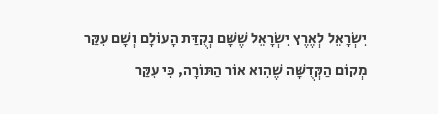יִשְׂרָאֵל לְאֶרֶץ יִשְׂרָאֵל שֶׁשָּׁם נְקֻדַּת הָעוֹלָם וְשָׁם עִקַּר מְקוֹם הַקְּדֻשָּׁה שֶׁהִוא אוֹר הַתּוֹרָה, כִּי עִקַּר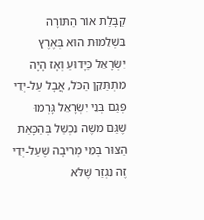קַבָּלַת אוֹר הַתּוֹרָה בִּשְׁלֵמוּת הוּא בְּאֶרֶץ יִשְׂרָאֵל כַּיָּדוּעַ וְאָז הָיָה מִתְתַּקֵּן הַכֹּל, אֲבָל עַל-יְדֵי פְּגַם בְּנֵי יִשְׂרָאֵל גָּרְמוּ שֶׁגַּם משֶׁה נִכְשַׁל בְּהַכָּאַת הַצּוּר בְּמֵי מְרִיבָה שֶׁעַל-יְדֵי זֶה נִגְזַר שֶׁלֹּא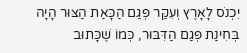יִכְנֹס לָאָרֶץ וְעִקַּר פְּגַם הַכָּאַת הַצּוּר הָיָה בְּחִינַת פְּגַם הַדִּבּוּר, כְּמוֹ שֶׁכָּתוּב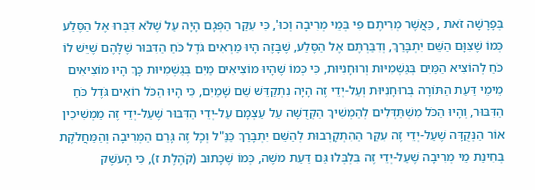בְּפָרָשָׁה זֹאת , כַּאֲשֶׁר מְרִיתֶם פִּי בְּמֵי מְרִיבָה וְכוּ', כִּי עִקַּר הַפְּגָם הָיָה עַל שֶׁלֹּא דִּבְּרוּ אֶל הַסֶּלַע כְּמוֹ שֶׁצִּוָּם הַשֵּׁם יִתְבָּרַךְ, וְדִבַּרְתֶּם אֶל הַסֶּלַע, שֶׁבָּזֶה הָיוּ מַרְאִים גֹּדֶל כֹּחַ הַדִּבּוּר שֶׁלָּהֶם שֶׁיֵּשׁ לוֹ כֹּחַ לְהוֹצִיא הַמַּיִם בְּגַשְׁמִיּוּת וְרוּחָנִיּוּת, כִּי כְּמוֹ שֶׁהָיוּ מוֹצִיאִים מַיִם בְּגַשְׁמִיּוּת כָּךְ הָיוּ מוֹצִיאִים מֵימֵי דַּעַת הַתּוֹרָה בְּרוּחָנִיּוּת וְעַל-יְדֵי זֶה הָיָה נִתְקַדֵּשׁ שֵׁם שָׁמַיִם, כִּי הָיוּ הַכֹּל רוֹאִים גֹּדֶל כֹּחַ הַדִּבּוּר, וְהָיוּ הַכֹּל מִשְׁתַּדְּלִים לְהַמְשִׁיךְ הַקְּדֻשָּׁה עַל עַצְמָם עַל-יְדֵי הַדִּבּוּר שֶׁעַל-יְדֵי זֶה מַמְשִׁיכִין אוֹר הַנְּקֻדָּה שֶׁעַל-יְדֵי זֶה עִקַּר הַהִתְקָרְבוּת לְהַשֵּׁם יִתְבָּרַךְ כַּנַּ"ל וְכָל זֶה גָּרַם הַמְּרִיבָה וְהַמַּחֲלֹקֶת בְּחִינַת מֵי מְרִיבָה שֶׁעַל-יְדֵי זֶה בִּלְבְּלוּ גַּם דַּעַת משֶׁה, כְּמוֹ שֶׁכָּתוּב (קֹהֶלֶת ז), כִּי הָעֹשֶׁק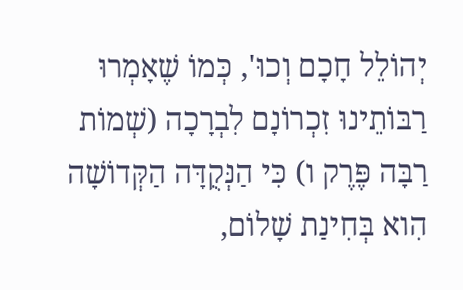יְהוֹלֵל חָכָם וְכוּ', כְּמוֹ שֶׁאָמְרוּ רַבּוֹתֵינוּ זִכְרוֹנָם לִבְרָכָה (שְׁמוֹת רַבָּה פֶּרֶק ו) כִּי הַנְּקֻדָּה הַקְּדוֹשָׁה הִוא בְּחִינַת שָׁלוֹם,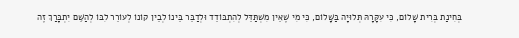בְּחִינַת בְּרִית שָׁלוֹם, כִּי עִקָּרָהּ תְּלוּיָה בַּשָּׁלוֹם, כִּי מִי שֶׁאֵין מִשְׁתַּדֵּל לְהִתְבּוֹדֵד וּלְדַבֵּר בֵּינוֹ לְבֵין קוֹנוֹ לְעוֹרֵר לִבּוֹ לְהַשֵּׁם יִתְבָּרַךְ זֶה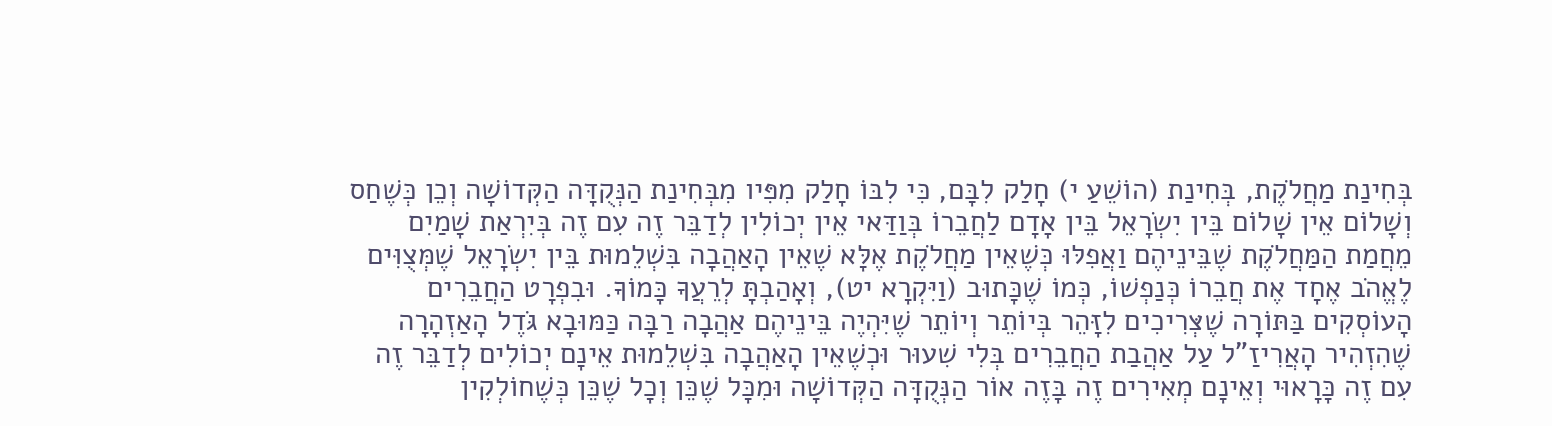בְּחִינַת מַחֲלֹקֶת, בְּחִינַת (הוֹשֵׁעַ י) חָלַק לִבָּם, כִּי לִבּוֹ חָלַק מִפִּיו מִבְּחִינַת הַנְּקֻדָּה הַקְּדוֹשָׁה וְכֵן כְּשֶׁחַס וְשָׁלוֹם אֵין שָׁלוֹם בֵּין יִשְׂרָאֵל בֵּין אָדָם לַחֲבֵרוֹ בְּוַדַּאי אֵין יְכוֹלִין לְדַבֵּר זֶה עִם זֶה בְּיִרְאַת שָׁמַיִם מֵחֲמַת הַמַּחֲלֹקֶת שֶׁבֵּינֵיהֶם וַאֲפִלּוּ כְּשֶׁאֵין מַחֲלֹקֶת אֶלָּא שֶׁאֵין הָאַהֲבָה בִּשְׁלֵמוּת בֵּין יִשְׂרָאֵל שֶׁמְּצֻוִּים לֶאֱהֹב אֶחָד אֶת חֲבֵרוֹ כְּנַפְשׁוֹ, כְּמוֹ שֶׁכָּתוּב (וַיִּקְרָא יט), וְאָהַבְתָּ לְרֵעֲךָ כָּמוֹךָ. וּבִפְרָט הַחֲבֵרִים הָעוֹסְקִים בַּתּוֹרָה שֶׁצְּרִיכִים לִזָּהֵר בְּיוֹתֵר וְיוֹתֵר שֶׁיִּהְיֶה בֵּינֵיהֶם אַהֲבָה רַבָּה כַּמּוּבָא גֹּדֶל הָאַזְהָרָה שֶׁהִזְהִיר הָאֲרִיזַ"ל עַל אַהֲבַת הַחֲבֵרִים בְּלִי שִׁעוּר וּכְשֶׁאֵין הָאַהֲבָה בִּשְׁלֵמוּת אֵינָם יְכוֹלִים לְדַבֵּר זֶה עִם זֶה כָּרָאוּי וְאֵינָם מְאִירִים זֶה בָּזֶה אוֹר הַנְּקֻדָּה הַקְּדוֹשָׁה וּמִכָּל שֶׁכֵּן וְכָל שֶׁכֵּן כְּשֶׁחוֹלְקִין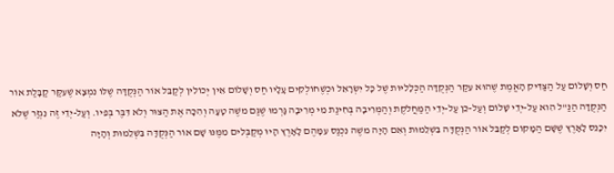חַס וְשָׁלוֹם עַל הַצַּדִּיק הָאֱמֶת שֶׁהוּא עִקַּר הַנְּקֻדָּה הַכְּלָלִיּוּת שֶׁל כָּל יִשְׂרָאֵל וּכְשֶׁחוֹלְקִים עָלָיו חַס וְשָׁלוֹם אֵין יְכוֹלִין לְקַבֵּל אוֹר הַנְּקֻדָּה שֶׁלּוֹ נִמְצָא שֶׁעִקַּר קַבָּלַת אוֹר הַנְּקֻדָּה הַנַּ"ל הִוא עַל-יְדֵי שָׁלוֹם וְעַל-כֵּן עַל-יְדֵי הַמַּחֲלֹקֶת וְהַמְּרִיבָה בְּחִינַת מֵי מְרִיבָה גָּרְמוּ שֶׁגַּם משֶׁה טָעָה וְהִכָּה אֶת הַצּוּר וְלֹא דִּבֶּר בְּפִיו. וְעַל-יְדֵי זֶה נִגְזַר שֶׁלֹּא יִכָּנֵס לָאָרֶץ שֶׁשָּׁם הַמָּקוֹם לְקַבֵּל אוֹר הַנְּקֻדָּה בִּשְׁלֵמוּת וְאִם הָיָה משֶׁה נִכְנַס עִמָּהֶם לָאָרֶץ הָיוּ מְקַבְּלִים מִמֶּנּוּ שָׁם אוֹר הַנְּקֻדָּה בִּשְׁלֵמוּת וְהָיָה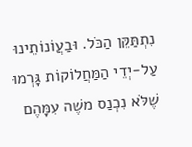נִתְתַּקֵּן הַכֹּל. וּבַעֲוֹנוֹתֵינוּ עַל-יְדֵי הַמַּחֲלוֹקוֹת גָּרְמוּ שֶׁלֹּא נִכְנַס משֶׁה עִמָּהֶם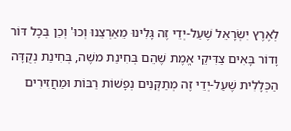לְאֶרֶץ יִשְׂרָאֵל שֶׁעַל-יְדֵי זֶה גָּלִינוּ מֵאַרְצֵנוּ וְכוּ' וְכֵן בְּכָל דּוֹר וָדוֹר בָּאִים צַדִּיקֵי אֱמֶת שֶׁהֵם בְּחִינַת משֶׁה, בְּחִינַת נְקֻדָּה הַכְּלָלִית שֶׁעַל-יְדֵי זֶה מְתַקְּנִים נְפָשׁוֹת רַבּוֹת וּמַחֲזִירִים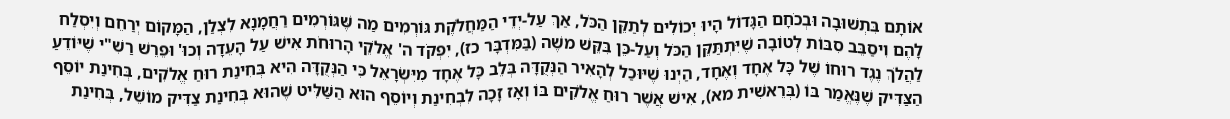אוֹתָם בִּתְשׁוּבָה וּבְכֹחָם הַגָּדוֹל הָיוּ יְכוֹלִים לְתַקֵּן הַכֹּל, אַךְ עַל-יְדֵי הַמַּחֲלֹקֶת גּוֹרְמִים מַה שֶּׁגּוֹרְמִים רַחֲמָנָא לִצְלַן, הַמָּקוֹם יְרַחֵם וְיִסְלַח לָהֶם וִיסַבֵּב סִבּוֹת לְטוֹבָה שֶׁיִּתְתַּקֵּן הַכֹּל וְעַל-כֵּן בִּקֵּשׁ משֶׁה (בַּמִּדְבָּר כז), יִפְקֹד ה' אֱלֹקֵי הָרוּחֹת אִישׁ עַל הָעֵדָה וְכוּ' וּפֵרֵשׁ רַשִׁ"י שֶׁיּוֹדֵעַ לַהֲלֹךְ נֶגֶד רוּחוֹ שֶׁל כָּל אֶחָד וְאֶחָד, הַיְנוּ שֶׁיּוּכַל לְהָאִיר הַנְּקֻדָּה בְּלֵב כָּל אֶחָד מִיִּשְׂרָאֵל כִּי הַנְּקֻדָּה הִיא בְּחִינַת רוּחַ אֱלֹקִים, בְּחִינַת יוֹסֵף הַצַּדִּיק שֶׁנֶּאֱמַר בּוֹ (בְּרֵאשִׁית מא), אִישׁ אֲשֶׁר רוּחַ אֱלֹקִים בּוֹ וְאָז זָכָה לִבְחִינַת וְיוֹסֵף הוּא הַשַּׁלִּיט שֶׁהוּא בְּחִינַת צַדִּיק מוֹשֵׁל, בְּחִינַת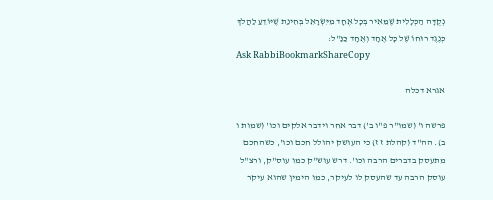נְקֻדָּה הַכְּלָלִית שֶׁמֵּאִיר בְּכָל אֶחָד מִיִּשְׂרָאֵל בְּחִינַת שֶׁיּוֹדֵעַ לַהֲלֹךְ כְּנֶגֶד רוּחוֹ שֶׁל כָּל אֶחָד וְאֶחָד כַּנַּ"ל:
Ask RabbiBookmarkShareCopy

אגרא דכלה

פרשה ו' (שמו"ר פ"ו ב') דבר אחר וידבר אלקים וכו' (שמות ו ב). הה"ד (קהלת ז ז) כי העושק יהולל חכם וכו', כשהחכם מתעסק בדברים הרבה וכו'. דרש עוש"ק כמו עוס"ק, ורצ"ל עוסק הרבה עד שהעסק לו לעיקר, כמו הימין שהוא עיקר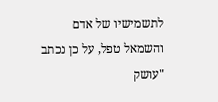לתשמישיו של אדם והשמאל טפל, על כן נכתב "עושק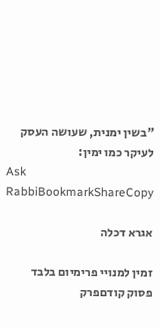"בשין ימנית, שעושה העסק לעיקר כמו ימין:
Ask RabbiBookmarkShareCopy

אגרא דכלה

זמין למנויי פרימיום בלבד
פסוק קודםפרק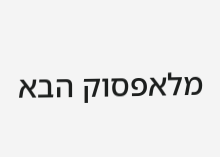מלאפסוק הבא